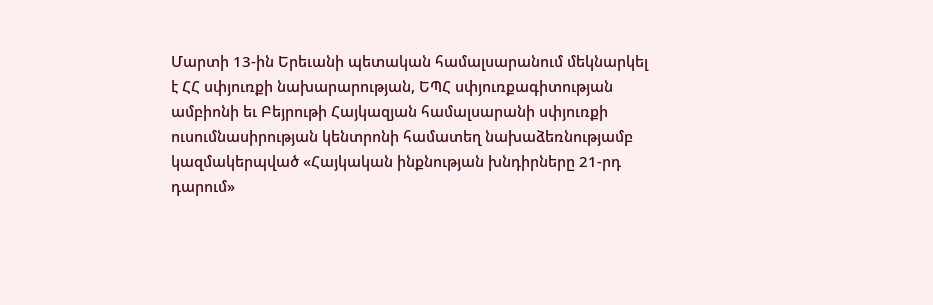Մարտի 13-ին Երեւանի պետական համալսարանում մեկնարկել է ՀՀ սփյուռքի նախարարության, ԵՊՀ սփյուռքագիտության ամբիոնի եւ Բեյրութի Հայկազյան համալսարանի սփյուռքի ուսումնասիրության կենտրոնի համատեղ նախաձեռնությամբ կազմակերպված «Հայկական ինքնության խնդիրները 21-րդ դարում»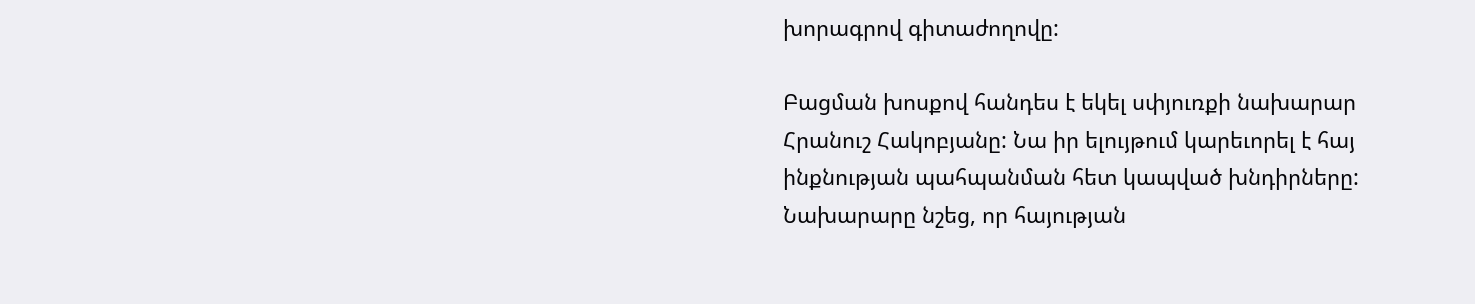խորագրով գիտաժողովը:

Բացման խոսքով հանդես է եկել սփյուռքի նախարար Հրանուշ Հակոբյանը: Նա իր ելույթում կարեւորել է հայ ինքնության պահպանման հետ կապված խնդիրները: Նախարարը նշեց, որ հայության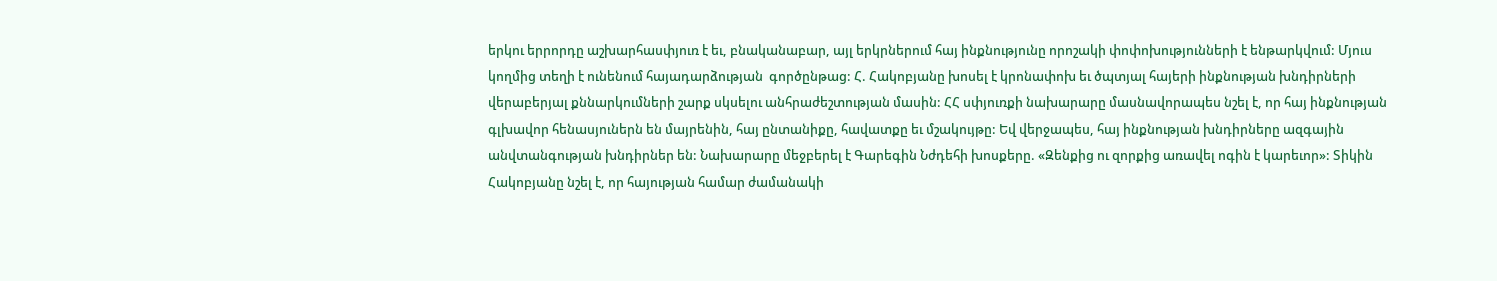երկու երրորդը աշխարհասփյուռ է եւ, բնականաբար, այլ երկրներում հայ ինքնությունը որոշակի փոփոխությունների է ենթարկվում: Մյուս կողմից տեղի է ունենում հայադարձության  գործընթաց: Հ. Հակոբյանը խոսել է կրոնափոխ եւ ծպտյալ հայերի ինքնության խնդիրների վերաբերյալ քննարկումների շարք սկսելու անհրաժեշտության մասին: ՀՀ սփյուռքի նախարարը մասնավորապես նշել է, որ հայ ինքնության գլխավոր հենասյուներն են մայրենին, հայ ընտանիքը, հավատքը եւ մշակույթը: Եվ վերջապես, հայ ինքնության խնդիրները ազգային անվտանգության խնդիրներ են: Նախարարը մեջբերել է Գարեգին Նժդեհի խոսքերը. «Զենքից ու զորքից առավել ոգին է կարեւոր»: Տիկին Հակոբյանը նշել է, որ հայության համար ժամանակի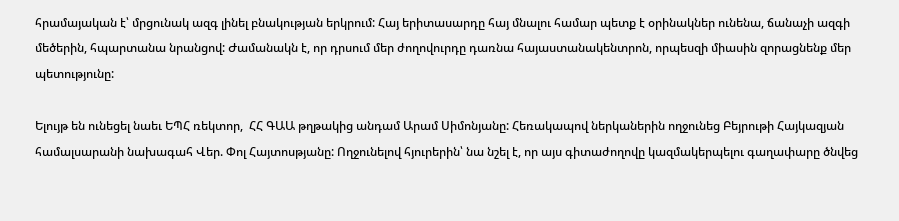հրամայական է՝ մրցունակ ազգ լինել բնակության երկրում: Հայ երիտասարդը հայ մնալու համար պետք է օրինակներ ունենա, ճանաչի ազգի մեծերին, հպարտանա նրանցով: Ժամանակն է, որ դրսում մեր ժողովուրդը դառնա հայաստանակենտրոն, որպեսզի միասին զորացնենք մեր պետությունը:

Ելույթ են ունեցել նաեւ ԵՊՀ ռեկտոր,  ՀՀ ԳԱԱ թղթակից անդամ Արամ Սիմոնյանը: Հեռակապով ներկաներին ողջունեց Բեյրութի Հայկազյան համալսարանի նախագահ Վեր. Փոլ Հայտոսթյանը: Ողջունելով հյուրերին՝ նա նշել է, որ այս գիտաժողովը կազմակերպելու գաղափարը ծնվեց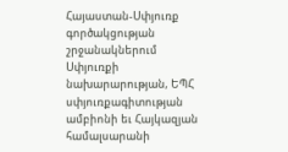Հայաստան-Սփյուռք գործակցության շրջանակներում Սփյուռքի նախարարության, ԵՊՀ սփյուռքագիտության ամբիոնի եւ Հայկազյան համալսարանի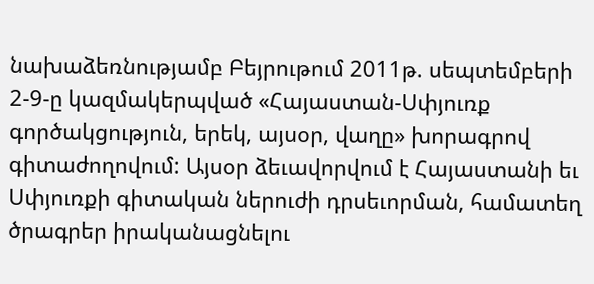նախաձեռնությամբ Բեյրութում 2011թ. սեպտեմբերի 2-9-ը կազմակերպված «Հայաստան-Սփյուռք գործակցություն, երեկ, այսօր, վաղը» խորագրով գիտաժողովում: Այսօր ձեւավորվում է Հայաստանի եւ Սփյուռքի գիտական ներուժի դրսեւորման, համատեղ ծրագրեր իրականացնելու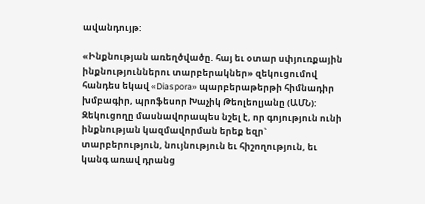ավանդույթ:

«Ինքնության առեղծվածը. հայ եւ օտար սփյուռքային ինքնություններու տարբերակներ» զեկուցումով հանդես եկավ «Diaspora» պարբերաթերթի հիմնադիր խմբագիր, պրոֆեսոր Խաչիկ Թեոլեոլյանը (ԱՄՆ): Զեկուցողը մասնավորապես նշել է, որ գոյություն ունի ինքնության կազմավորման երեք եզր` տարբերություն, նույնություն եւ հիշողություն, եւ կանգ առավ դրանց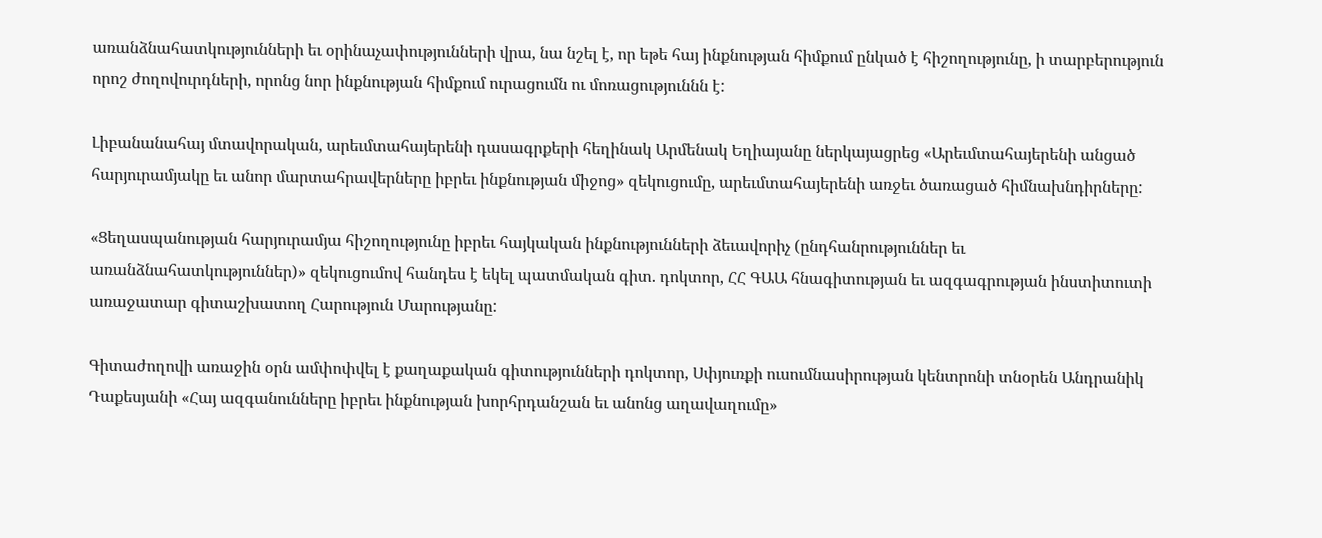առանձնահատկությունների եւ օրինաչափությունների վրա, նա նշել է, որ եթե հայ ինքնության հիմքում ընկած է հիշողությունը, ի տարբերություն որոշ ժողովուրդների, որոնց նոր ինքնության հիմքում ուրացումն ու մոռացություննն է:

Լիբանանահայ մտավորական, արեւմտահայերենի դասագրքերի հեղինակ Արմենակ Եղիայանը ներկայացրեց «Արեւմտահայերենի անցած հարյուրամյակը եւ անոր մարտահրավերները իբրեւ ինքնության միջոց» զեկուցումը, արեւմտահայերենի առջեւ ծառացած հիմնախնդիրները:

«Ցեղասպանության հարյուրամյա հիշողությունը իբրեւ հայկական ինքնությունների ձեւավորիչ (ընդհանրություններ եւ առանձնահատկություններ)» զեկուցումով հանդես է եկել պատմական գիտ. դոկտոր, ՀՀ ԳԱԱ հնագիտության եւ ազգագրության ինստիտուտի առաջատար գիտաշխատող Հարություն Մարությանը:

Գիտաժողովի առաջին օրն ամփոփվել է քաղաքական գիտությունների դոկտոր, Սփյուռքի ուսումնասիրության կենտրոնի տնօրեն Անդրանիկ Դաքեսյանի «Հայ ազգանունները իբրեւ ինքնության խորհրդանշան եւ անոնց աղավաղումը»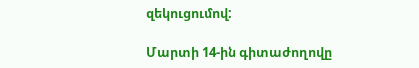զեկուցումով:

Մարտի 14-ին գիտաժողովը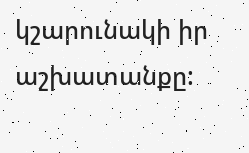կշարունակի իր աշխատանքը: